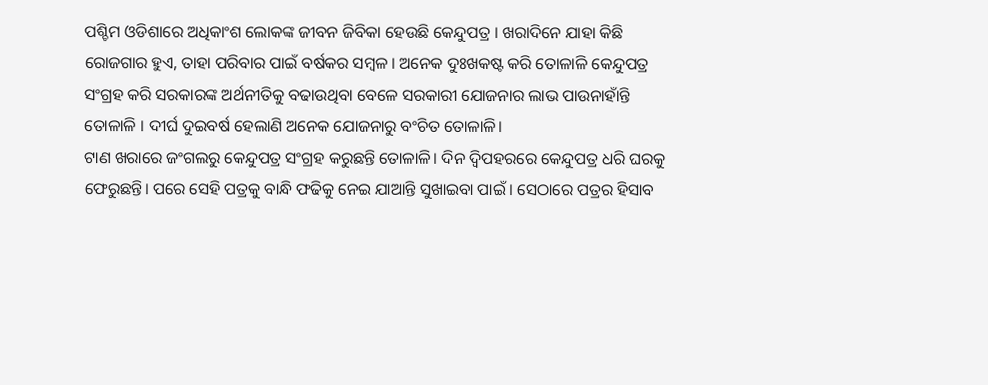ପଶ୍ଚିମ ଓଡିଶାରେ ଅଧିକାଂଶ ଲୋକଙ୍କ ଜୀବନ ଜିବିକା ହେଉଛି କେନ୍ଦୁପତ୍ର । ଖରାଦିନେ ଯାହା କିଛି ରୋଜଗାର ହୁଏ, ତାହା ପରିବାର ପାଇଁ ବର୍ଷକର ସମ୍ୱଳ । ଅନେକ ଦୁଃଖକଷ୍ଟ କରି ତୋଳାଳି କେନ୍ଦୁପତ୍ର ସଂଗ୍ରହ କରି ସରକାରଙ୍କ ଅର୍ଥନୀତିକୁ ବଢାଉଥିବା ବେଳେ ସରକାରୀ ଯୋଜନାର ଲାଭ ପାଉନାହାଁନ୍ତି ତୋଳାଳି । ଦୀର୍ଘ ଦୁଇବର୍ଷ ହେଲାଣି ଅନେକ ଯୋଜନାରୁ ବଂଚିତ ତୋଳାଳି।
ଟାଣ ଖରାରେ ଜଂଗଲରୁ କେନ୍ଦୁପତ୍ର ସଂଗ୍ରହ କରୁଛନ୍ତି ତୋଳାଳି। ଦିନ ଦ୍ୱିପହରରେ କେନ୍ଦୁପତ୍ର ଧରି ଘରକୁ ଫେରୁଛନ୍ତି। ପରେ ସେହି ପତ୍ରକୁ ବାନ୍ଧି ଫଢିକୁ ନେଇ ଯାଆନ୍ତି ସୁଖାଇବା ପାଇଁ । ସେଠାରେ ପତ୍ରର ହିସାବ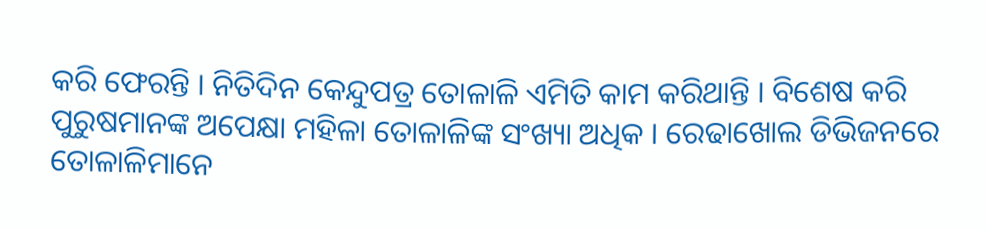କରି ଫେରନ୍ତି । ନିତିଦିନ କେନ୍ଦୁପତ୍ର ତୋଳାଳି ଏମିତି କାମ କରିଥାନ୍ତି । ବିଶେଷ କରି ପୁରୁଷମାନଙ୍କ ଅପେକ୍ଷା ମହିଳା ତୋଳାଳିଙ୍କ ସଂଖ୍ୟା ଅଧିକ । ରେଢାଖୋଲ ଡିଭିଜନରେ ତୋଳାଳିମାନେ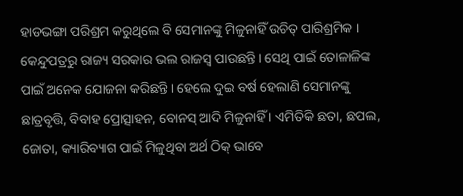ହାଡଭଙ୍ଗା ପରିଶ୍ରମ କରୁଥିଲେ ବି ସେମାନଙ୍କୁ ମିଳୁନାହିଁ ଉଚିତ୍ ପାରିଶ୍ରମିକ ।
କେନ୍ଦୁପତ୍ରରୁ ରାଜ୍ୟ ସରକାର ଭଲ ରାଜସ୍ୱ ପାଉଛନ୍ତି। ସେଥି ପାଇଁ ତୋଳାଳିଙ୍କ ପାଇଁ ଅନେକ ଯୋଜନା କରିଛନ୍ତି। ହେଲେ ଦୁଇ ବର୍ଷ ହେଲାଣି ସେମାନଙ୍କୁ ଛାତ୍ରବୃତ୍ତି, ବିବାହ ପ୍ରୋତ୍ସାହନ, ବୋନସ୍ ଆଦି ମିଳୁନାହିଁ । ଏମିତିକି ଛତା, ଛପଲ, ଜୋତା, କ୍ୟାରିବ୍ୟାଗ ପାଇଁ ମିଳୁଥିବା ଅର୍ଥ ଠିକ୍ ଭାବେ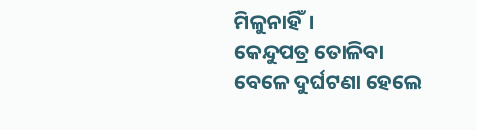ମିଳୁନାହିଁ।
କେନ୍ଦୁପତ୍ର ତୋଳିବା ବେଳେ ଦୁର୍ଘଟଣା ହେଲେ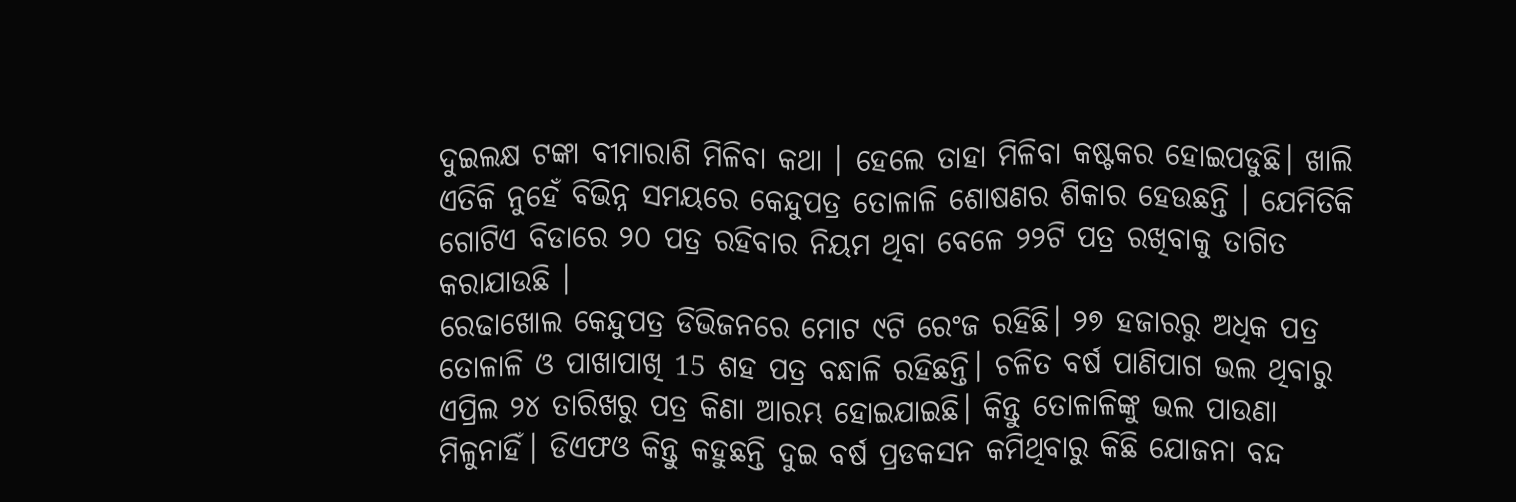ଦୁଇଲକ୍ଷ ଟଙ୍କା ବୀମାରାଶି ମିଳିବା କଥା । ହେଲେ ତାହା ମିଳିବା କଷ୍ଟକର ହୋଇପଡୁଛି। ଖାଲି ଏତିକି ନୁହେଁ ବିଭିନ୍ନ ସମୟରେ କେନ୍ଦୁପତ୍ର ତୋଳାଳି ଶୋଷଣର ଶିକାର ହେଉଛନ୍ତି । ଯେମିତିକି ଗୋଟିଏ ବିଡାରେ ୨୦ ପତ୍ର ରହିବାର ନିୟମ ଥିବା ବେଳେ ୨୨ଟି ପତ୍ର ରଖିବାକୁ ତାଗିତ କରାଯାଉଛି ।
ରେଢାଖୋଲ କେନ୍ଦୁପତ୍ର ଡିଭିଜନରେ ମୋଟ ୯ଟି ରେଂଜ ରହିଛି। ୨୭ ହଜାରରୁ ଅଧିକ ପତ୍ର ତୋଳାଳି ଓ ପାଖାପାଖି 15 ଶହ ପତ୍ର ବନ୍ଧାଳି ରହିଛନ୍ତି। ଚଳିତ ବର୍ଷ ପାଣିପାଗ ଭଲ ଥିବାରୁ ଏପ୍ରିଲ ୨୪ ତାରିଖରୁ ପତ୍ର କିଣା ଆରମ୍ଭ ହୋଇଯାଇଛି। କିନ୍ତୁ ତୋଳାଳିଙ୍କୁ ଭଲ ପାଉଣା ମିଳୁନାହିଁ। ଡିଏଫଓ କିନ୍ତୁ କହୁଛନ୍ତି ଦୁଇ ବର୍ଷ ପ୍ରଡକସନ କମିଥିବାରୁ କିଛି ଯୋଜନା ବନ୍ଦ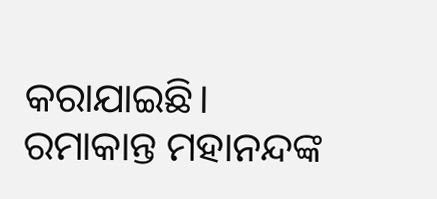କରାଯାଇଛି।
ରମାକାନ୍ତ ମହାନନ୍ଦଙ୍କ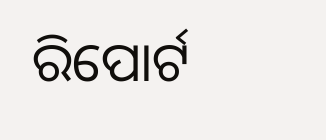ରିପୋର୍ଟ